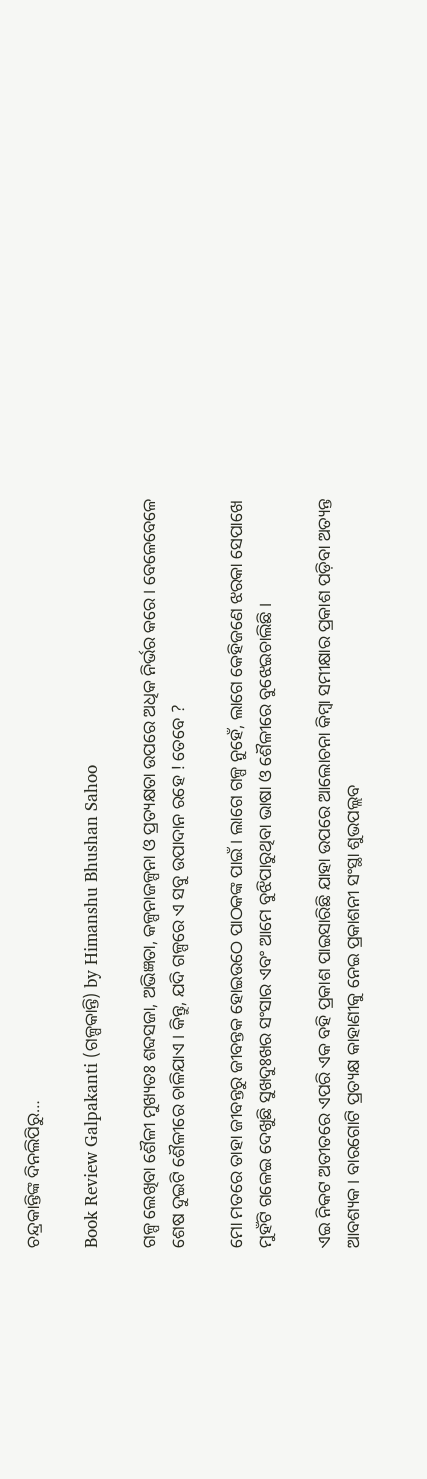ଚନ୍ଦ୍ରକାନ୍ତିଙ୍କ ଦିନଲିପିରୁ…

Book Review Galpakanti (ଗଳ୍ପକାନ୍ତି) by Himanshu Bhushan Sahoo

ଗଳ୍ପ ଲେଖିବା ଶୈଳୀ ମୁଖ୍ୟତଃ ଶବ୍ଦସଜା, ଅଭିଜ୍ଞତା, କଳ୍ପନାଜଳ୍ପନା ଓ ପ୍ରତ୍ୟକ୍ଷତା ଉପରେ ଅଧିକ ନିର୍ଭର କରେ । ବେଳେବେଳେ ଶେଷ ଦୁଇଟି ଶୈଳୀରେ ଚାଳିଯାଏ । କିନ୍ତୁ, ଯଦି ଗଳ୍ପରେ ଏ ସବୁ ଉପାଦାନ ରହେ ! ତେବେ ?

ମୋ ମତରେ ତାହା ଜୀବନ୍ତରୁ ଜୀବନ୍ତକ ହୋଇଉଠେ ପାଠକଙ୍କ ପାଇଁ । ଲାଗେ ଗଳ୍ପ ନୁହେଁ, ଲାଗେ କେହିଜଣେ ଝରକା ସେପାଖେ ମୁହଁଟି ଗଳେଇ ଦେଖୁଛି ସୁଖଦୁଃଖର ସଂସାର ଏବଂ ଆମେ ବୁଝିପାରୁଥିବା ଭାଷା ଓ ଶୈଳୀରେ ବୁଝେଇଚାଲିଛି ।

ଏଇ ନିକଟ ଅତୀତରେ ଏପରି ଏକ ବହି ପ୍ରକାଶ ପାଇସାରିଛି ଯାହା ଉପରେ ଆଲୋଚନା କିମ୍ବା ସମୀକ୍ଷାର ପ୍ରକାଶ ପଡ଼ିବା ଅତ୍ୟନ୍ତ ଆବଶ୍ୟକ । ବାରଗୋଟି ପ୍ରତ୍ୟକ୍ଷ କାହାଣୀକୁ ନେଇ ପ୍ରକାଶନୀ ସଂସ୍ଥା ଶୁଭପଲ୍ଲବ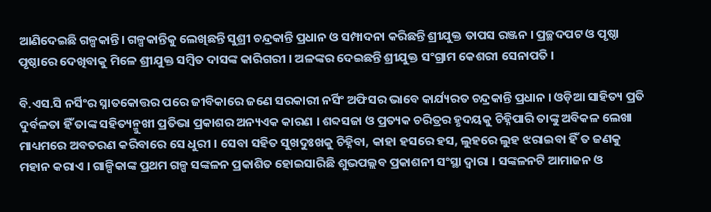ଆଣିଦେଇଛି ଗଳ୍ପକାନ୍ତି। ଗଳ୍ପକାନ୍ତିକୁ ଲେଖିଛନ୍ତି ସୁଶ୍ରୀ ଚନ୍ଦ୍ରକାନ୍ତି ପ୍ରଧାନ ଓ ସମ୍ପାଦନା କରିଛନ୍ତି ଶ୍ରୀଯୁକ୍ତ ତାପସ ରଞ୍ଜନ । ପ୍ରଚ୍ଛଦପଟ ଓ ପୃଷ୍ଠା ପୃଷ୍ଠାରେ ଦେଖିବାକୁ ମିଳେ ଶ୍ରୀଯୁକ୍ତ ସମ୍ବିତ ଦାସଙ୍କ କାରିଗରୀ । ଅଳଙ୍କର ଦେଇଛନ୍ତି ଶ୍ରୀଯୁକ୍ତ ସଂଗ୍ରାମ କେଶରୀ ସେନାପତି ।

ବି.ଏସ.ସି ନର୍ସିଂର ସ୍ନାତକୋତ୍ତର ପରେ ଜୀବିକାରେ ଜଣେ ସରକାରୀ ନର୍ସିଂ ଅଫିସର ଭାବେ କାର୍ଯ୍ୟରତ ଚନ୍ଦ୍ରକାନ୍ତି ପ୍ରଧାନ । ଓଡ଼ିଆ ସାହିତ୍ୟ ପ୍ରତି ଦୁର୍ବଳତା ହିଁ ତାଙ୍କ ସହିତ୍ୟନ୍ମୁଖୀ ପ୍ରତିଭା ପ୍ରକାଶର ଅନ୍ୟଏକ କାରଣ । ଶବ୍ଦସଜା ଓ ପ୍ରତ୍ୟକ ଚରିତ୍ରର ହୃଦୟକୁ ଚିହ୍ନିପାରି ତାଙ୍କୁ ଅବିକଳ ଲେଖା ମାଧ୍ୟମରେ ଅବତରଣ କରିବାରେ ସେ ଧୁରୀ । ସେବା ସହିତ ସୁଖଦୁଃଖକୁ ଚିହ୍ନିବା, କାହା ହସରେ ହସ, ଲୁହରେ ଲୁହ ଝରାଇବା ହିଁ ତ ଜଣକୁ ମହାନ କରାଏ । ଗାଳ୍ପିକାଙ୍କ ପ୍ରଥମ ଗଳ୍ପ ସଙ୍କଳନ ପ୍ରକାଶିତ ହୋଇସାରିଛି ଶୁଭପଲ୍ଲବ ପ୍ରକାଶନୀ ସଂସ୍ଥା ଦ୍ୱାରା । ସଙ୍କଳନଟି ଆମାଜନ ଓ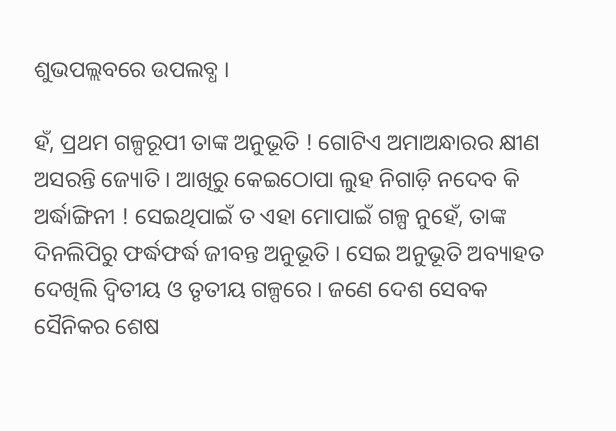ଶୁଭପଲ୍ଲବରେ ଉପଲବ୍ଧ ।

ହଁ, ପ୍ରଥମ ଗଳ୍ପରୂପୀ ତାଙ୍କ ଅନୁଭୂତି ! ଗୋଟିଏ ଅମାଅନ୍ଧାରର କ୍ଷୀଣ ଅସରନ୍ତି ଜ୍ୟୋତି । ଆଖିରୁ କେଇଠୋପା ଲୁହ ନିଗାଡ଼ି ନଦେବ କି ଅର୍ଦ୍ଧାଙ୍ଗିନୀ ! ସେଇଥିପାଇଁ ତ ଏହା ମୋପାଇଁ ଗଳ୍ପ ନୁହେଁ, ତାଙ୍କ ଦିନଲିପିରୁ ଫର୍ଦ୍ଧଫର୍ଦ୍ଧ ଜୀବନ୍ତ ଅନୁଭୂତି । ସେଇ ଅନୁଭୂତି ଅବ୍ୟାହତ ଦେଖିଲି ଦ୍ଵିତୀୟ ଓ ତୃତୀୟ ଗଳ୍ପରେ । ଜଣେ ଦେଶ ସେବକ ସୈନିକର ଶେଷ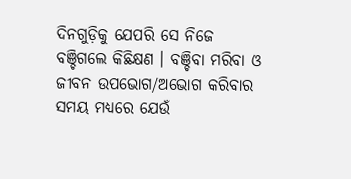ଦିନଗୁଡ଼ିକୁ ଯେପରି ସେ ନିଜେ ବଞ୍ଚିଗଲେ କିଛିକ୍ଷଣ । ବଞ୍ଚିବା ମରିବା ଓ ଜୀବନ ଉପଭୋଗ/ଅଭୋଗ କରିବାର ସମୟ ମଧ୍ୟରେ ଯେଉଁ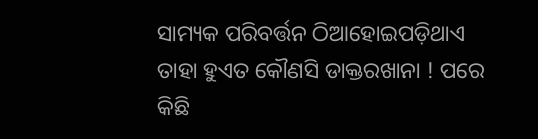ସାମ୍ୟକ ପରିବର୍ତ୍ତନ ଠିଆହୋଇପଡ଼ିଥାଏ ତାହା ହୁଏତ କୌଣସି ଡାକ୍ତରଖାନା ! ପରେ କିଛି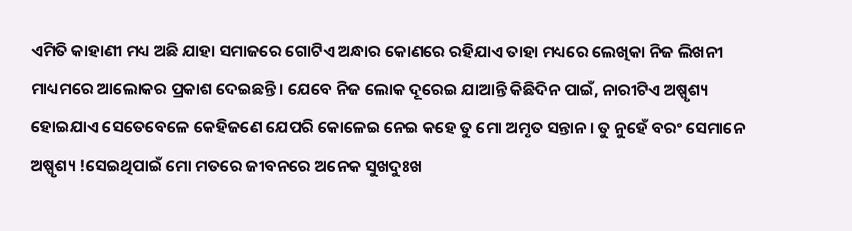ଏମିତି କାହାଣୀ ମଧ୍ୟ ଅଛି ଯାହା ସମାଜରେ ଗୋଟିଏ ଅନ୍ଧାର କୋଣରେ ରହିଯାଏ ତାହା ମଧ୍ୟରେ ଲେଖିକା ନିଜ ଲିଖନୀ ମାଧ୍ୟମରେ ଆଲୋକର ପ୍ରକାଶ ଦେଇଛନ୍ତି । ଯେବେ ନିଜ ଲୋକ ଦୂରେଇ ଯାଆନ୍ତି କିଛିଦିନ ପାଇଁ, ନାରୀଟିଏ ଅଷ୍ପୃଶ୍ୟ ହୋଇଯାଏ ସେତେବେଳେ କେହିଜଣେ ଯେପରି କୋଳେଇ ନେଇ କହେ ତୁ ମୋ ଅମୃତ ସନ୍ତାନ । ତୁ ନୁହେଁ ବରଂ ସେମାନେ ଅଷ୍ପୃଶ୍ୟ !ସେଇଥିପାଇଁ ମୋ ମତରେ ଜୀବନରେ ଅନେକ ସୁଖଦୁଃଖ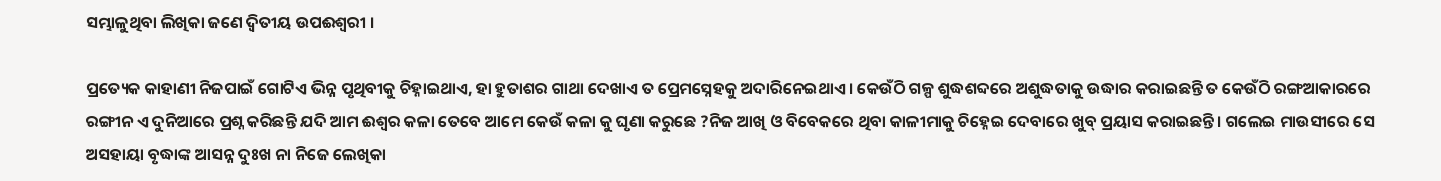ସମ୍ଭାଳୁଥିବା ଲିଖିକା ଜଣେ ଦ୍ଵିତୀୟ ଉପଈଶ୍ୱରୀ ।

ପ୍ରତ୍ୟେକ କାହାଣୀ ନିଜପାଇଁ ଗୋଟିଏ ଭିନ୍ନ ପୃଥିବୀକୁ ଚିହ୍ନାଇଥାଏ, ହା ହୁତାଶର ଗାଥା ଦେଖାଏ ତ ପ୍ରେମସ୍ନେହକୁ ଅଦାରିନେଇଥାଏ । କେଉଁଠି ଗଳ୍ପ ଶୁଦ୍ଧଶବ୍ଦରେ ଅଶୁଦ୍ଧତାକୁ ଉଦ୍ଧାର କରାଇଛନ୍ତି ତ କେଉଁଠି ରଙ୍ଗଆକାରରେ ରଙ୍ଗୀନ ଏ ଦୁନିଆରେ ପ୍ରଶ୍ନ କରିଛନ୍ତି ଯଦି ଆମ ଈଶ୍ୱର କଳା ତେବେ ଆମେ କେଉଁ କଳା କୁ ଘୃଣା କରୁଛେ ?ନିଜ ଆଖି ଓ ବିବେକରେ ଥିବା କାଳୀମାକୁ ଚିହ୍ନେଇ ଦେବାରେ ଖୁବ୍ ପ୍ରୟାସ କରାଇଛନ୍ତି । ଗଲେଇ ମାଉସୀରେ ସେ ଅସହାୟା ବୃଦ୍ଧାଙ୍କ ଆସନ୍ନ ଦୁଃଖ ନା ନିଜେ ଲେଖିକା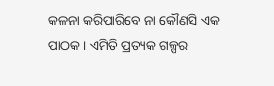କଳନା କରିପାରିବେ ନା କୌଣସି ଏକ ପାଠକ । ଏମିତି ପ୍ରତ୍ୟକ ଗଳ୍ପର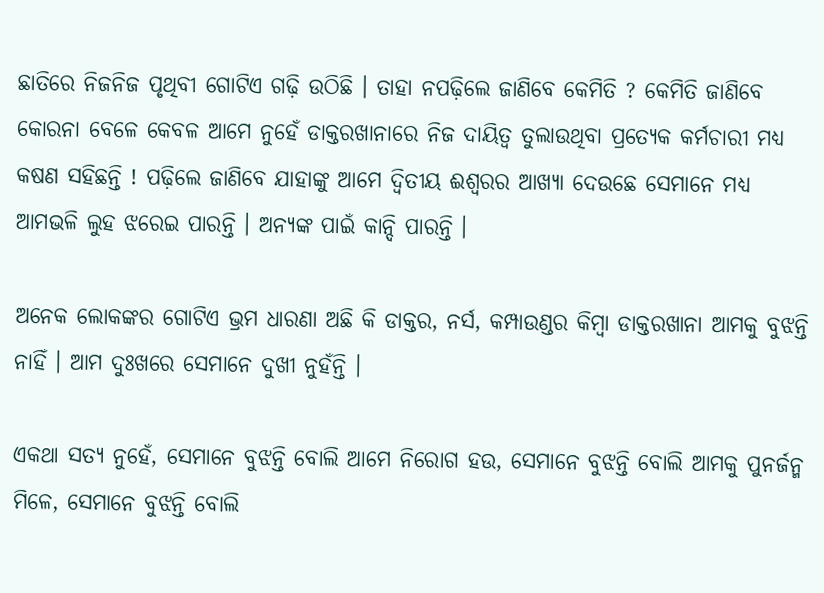ଛାତିରେ ନିଜନିଜ ପୃଥିବୀ ଗୋଟିଏ ଗଢ଼ି ଉଠିଛି । ତାହା ନପଢ଼ିଲେ ଜାଣିବେ କେମିତି ? କେମିତି ଜାଣିବେ କୋରନା ବେଳେ କେବଳ ଆମେ ନୁହେଁ ଡାକ୍ତରଖାନାରେ ନିଜ ଦାୟିତ୍ବ ତୁଲାଉଥିବା ପ୍ରତ୍ୟେକ କର୍ମଚାରୀ ମଧ୍ୟ କଷଣ ସହିଛନ୍ତି ! ପଢ଼ିଲେ ଜାଣିବେ ଯାହାଙ୍କୁ ଆମେ ଦ୍ଵିତୀୟ ଈଶ୍ୱରର ଆଖ୍ୟା ଦେଉଛେ ସେମାନେ ମଧ୍ୟ ଆମଭଳି ଲୁହ ଝରେଇ ପାରନ୍ତି । ଅନ୍ୟଙ୍କ ପାଇଁ କାନ୍ଦି ପାରନ୍ତି ।

ଅନେକ ଲୋକଙ୍କର ଗୋଟିଏ ଭ୍ରମ ଧାରଣା ଅଛି କି ଡାକ୍ତର, ନର୍ସ, କମ୍ପାଉଣ୍ଡର କିମ୍ବା ଡାକ୍ତରଖାନା ଆମକୁ ବୁଝନ୍ତି ନାହିଁ । ଆମ ଦୁଃଖରେ ସେମାନେ ଦୁଖୀ ନୁହଁନ୍ତି ।

ଏକଥା ସତ୍ୟ ନୁହେଁ, ସେମାନେ ବୁଝନ୍ତି ବୋଲି ଆମେ ନିରୋଗ ହଉ, ସେମାନେ ବୁଝନ୍ତି ବୋଲି ଆମକୁ ପୁନର୍ଜନ୍ମ ମିଳେ, ସେମାନେ ବୁଝନ୍ତି ବୋଲି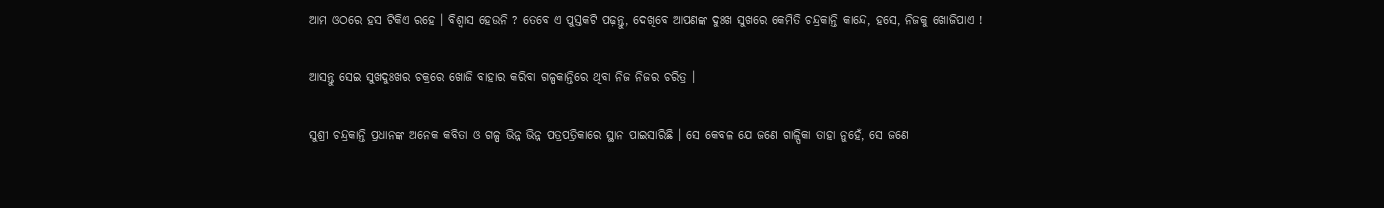ଆମ ଓଠରେ ହସ ଟିକିଏ ରହେ । ବିଶ୍ୱାସ ହେଉନି ? ତେବେ ଏ ପୁସ୍ତକଟି ପଢ଼ନ୍ତୁ, ଦେଖିବେ ଆପଣଙ୍କ ଦୁଃଖ ସୁଖରେ କେମିତି ଚନ୍ଦ୍ରକାନ୍ତି କାନ୍ଦେ, ହସେ, ନିଜକୁ ଖୋଜିପାଏ !

ଆସନ୍ତୁ ସେଇ ସୁଖଦୁଃଖର ଚକ୍ରରେ ଖୋଜି ବାହାର କରିବା ଗଳ୍ପକାନ୍ତିରେ ଥିବା ନିଜ ନିଜର ଚରିତ୍ର ।

ସୁଶ୍ରୀ ଚନ୍ଦ୍ରକାନ୍ତି ପ୍ରଧାନଙ୍କ ଅନେକ କବିତା ଓ ଗଳ୍ପ ଭିନ୍ନ ଭିନ୍ନ ପତ୍ରପତ୍ରିକାରେ ସ୍ଥାନ ପାଇସାରିଛି । ସେ କେବଳ ଯେ ଜଣେ ଗାଳ୍ପିକା ତାହା ନୁହେଁ, ସେ ଜଣେ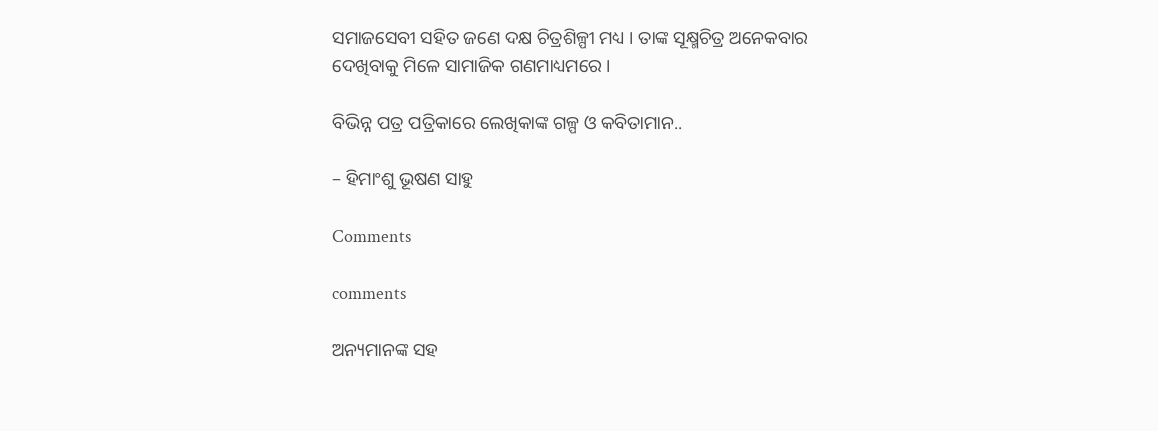ସମାଜସେବୀ ସହିତ ଜଣେ ଦକ୍ଷ ଚିତ୍ରଶିଳ୍ପୀ ମଧ୍ୟ । ତାଙ୍କ ସୂକ୍ଷ୍ମଚିତ୍ର ଅନେକବାର ଦେଖିବାକୁ ମିଳେ ସାମାଜିକ ଗଣମାଧ୍ୟମରେ ।

ବିଭିନ୍ନ ପତ୍ର ପତ୍ରିକାରେ ଲେଖିକାଙ୍କ ଗଳ୍ପ ଓ କବିତାମାନ..

– ହିମାଂଶୁ ଭୂଷଣ ସାହୁ

Comments

comments

ଅନ୍ୟମାନଙ୍କ ସହ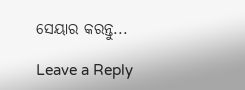ସେୟାର କରନ୍ତୁ...

Leave a Reply